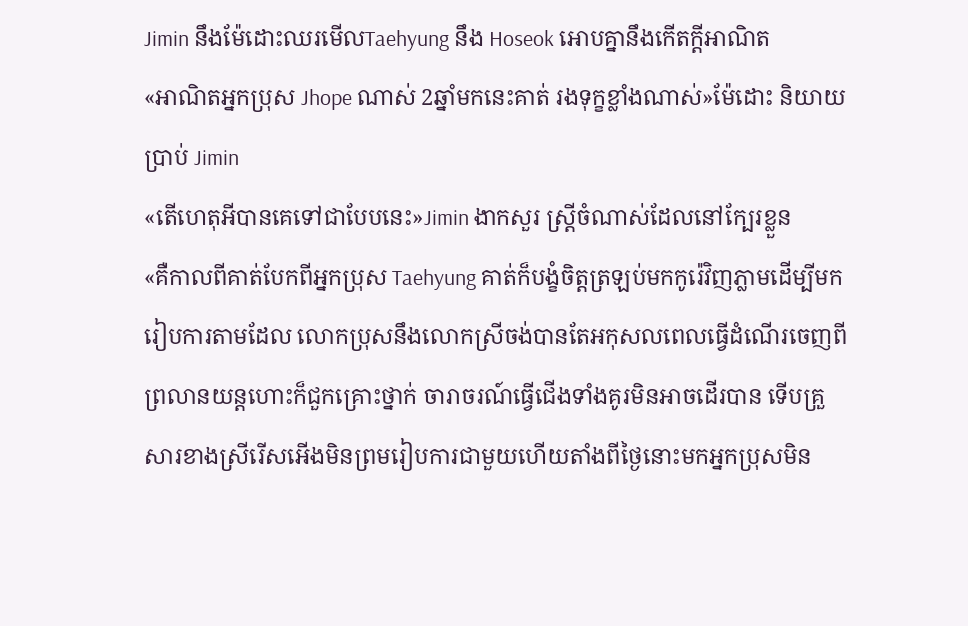Jimin នឹងម៉ែដោះឈរមើលTaehyung នឹង Hoseok អោបគ្នានឹងកើតក្ដីអាណិត
«អាណិតអ្នកប្រុស Jhope ណាស់ 2ឆ្នាំមកនេះគាត់ រងទុក្ខខ្លាំងណាស់»ម៉ែដោះ និយាយប្រាប់ Jimin
«តើហេតុអីបានគេទៅជាបែបនេះ»Jimin ងាកសួរ ស្រ្ដីចំណាស់ដែលនៅក្បែរខ្លួន
«គឺកាលពីគាត់បែកពីអ្នកប្រុស Taehyung គាត់ក៏បង្ខំចិត្តត្រឡប់មកកូរ៉េវិញភ្លាមដើម្បីមករៀបការតាមដែល លោកប្រុសនឹងលោកស្រីចង់បានតែអកុសលពេលធ្វើដំណើរចេញពីព្រលានយន្តហោះក៏ជួកគ្រោះថ្នាក់ ចារាចរណ៍ធ្វើជើងទាំងគូរមិនអាចដើរបាន ទើបគ្រួសារខាងស្រីរើសអើងមិនព្រមរៀបការជាមួយហើយតាំងពីថ្ងៃនោះមកអ្នកប្រុសមិន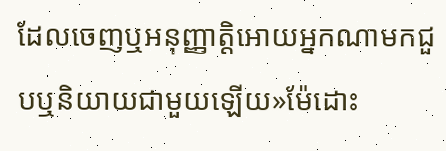ដែលចេញឬអនុញ្ញាត្តិអោយអ្នកណាមកជួបឬនិយាយជាមួយឡើយ»ម៉ែដោះ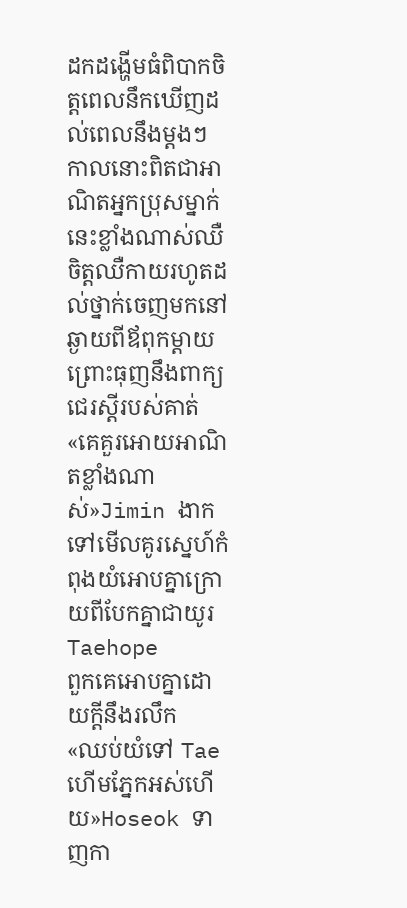ដកដង្ហើមធំពិបាកចិត្តពេលនឹកឃើញដល់ពេលនឹងម្ដងៗ កាលនោះពិតជាអាណិតអ្នកប្រុសម្នាក់នេះខ្លាំងណាស់ឈឺចិត្តឈឺកាយរហូតដល់ថ្នាក់ចេញមកនៅឆ្ងាយពីឪពុកម្ដាយព្រោះធុញនឹងពាក្យជេរស្ដីរបស់គាត់
«គេគួរអោយអាណិតខ្លាំងណាស់»Jimin ងាកទៅមើលគូរស្នេហ៍កំពុងយំអោបគ្នាក្រោយពីបែកគ្នាជាយូរ
Taehope
ពួកគេអោបគ្នាដោយក្ដីនឹងរលឹក
«ឈប់យំទៅ Tae ហើមភ្នែកអស់ហើយ»Hoseok ទាញកា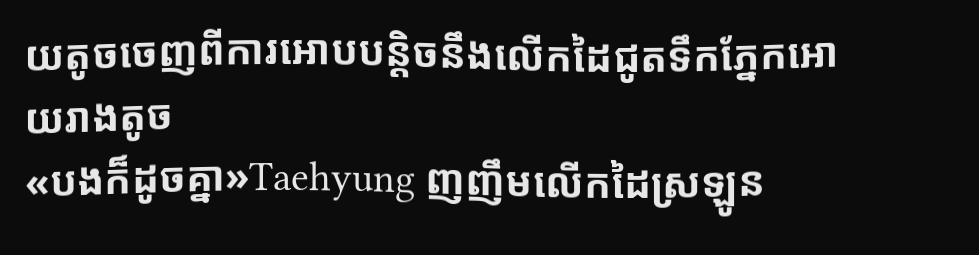យតូចចេញពីការអោបបន្តិចនឹងលើកដៃជូតទឹកភ្នែកអោយរាងតូច
«បងក៏ដូចគ្នា»Taehyung ញញឹមលើកដៃស្រឡូន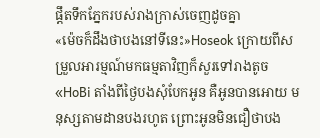ផ្ដឹតទឹកភ្នែករបស់រាងក្រាស់ចេញដូចគ្នា
«ម៉េចក៏ដឹងថាបងនៅទីនេះ»Hoseok ក្រោយពីសម្រួលអារម្មណ៍មកធម្មតាវិញក៏សួរទៅរាងតូច
«HoBi តាំងពីថ្ងៃបងសុំបែកអូន គឺអូនបានអោយ មនុស្សតាមដានបងរហូត ព្រោះអូនមិនជឿថាបង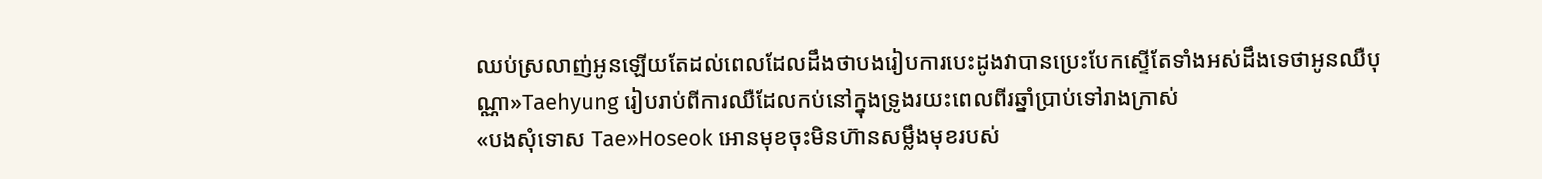ឈប់ស្រលាញ់អូនឡើយតែដល់ពេលដែលដឹងថាបងរៀបការបេះដូងវាបានប្រេះបែកស្ទើតែទាំងអស់ដឹងទេថាអូនឈឺបុណ្ណា»Taehyung រៀបរាប់ពីការឈឺដែលកប់នៅក្នុងទ្រូងរយះពេលពីរឆ្នាំប្រាប់ទៅរាងក្រាស់
«បងសុំទោស Tae»Hoseok អោនមុខចុះមិនហ៊ានសម្លឹងមុខរបស់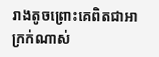រាងតូចព្រោះគេពិតជាអាក្រក់ណាស់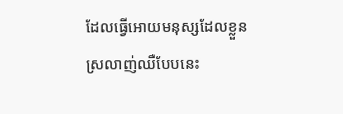ដែលធ្វើអោយមនុស្សដែលខ្លួនស្រលាញ់ឈឺបែបនេះ